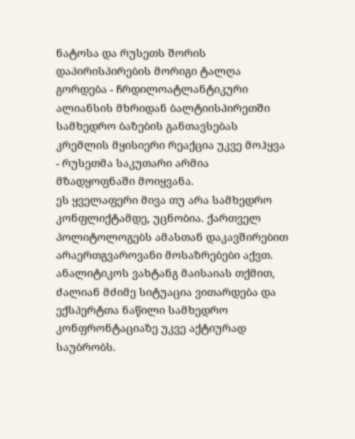ნატოსა და რუსეთს შორის დაპირისპირების მორიგი ტალღა გორდება - ჩრდილოატლანტიკური ალიანსის მხრიდან ბალტიისპირეთში სამხედრო ბაზების განთავსებას კრემლის მყისიერი რეაქცია უკვე მოჰყვა - რუსეთმა საკუთარი არმია მზადყოფნაში მოიყვანა.
ეს ყველაფერი მივა თუ არა სამხედრო კონფლიქტამდე, უცნობია. ქართველ პოლიტოლოგებს ამასთან დაკავშირებით არაერთგვაროვანი მოსაზრებები აქვთ. ანალიტიკოს ვახტანგ მაისაიას თქმით, ძალიან მძიმე სიტუაცია ვითარდება და ექსპერტთა ნაწილი სამხედრო კონფრონტაციაზე უკვე აქტიურად საუბრობს.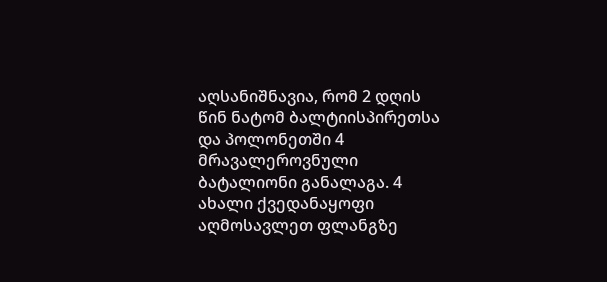აღსანიშნავია, რომ 2 დღის წინ ნატომ ბალტიისპირეთსა და პოლონეთში 4 მრავალეროვნული ბატალიონი განალაგა. 4 ახალი ქვედანაყოფი აღმოსავლეთ ფლანგზე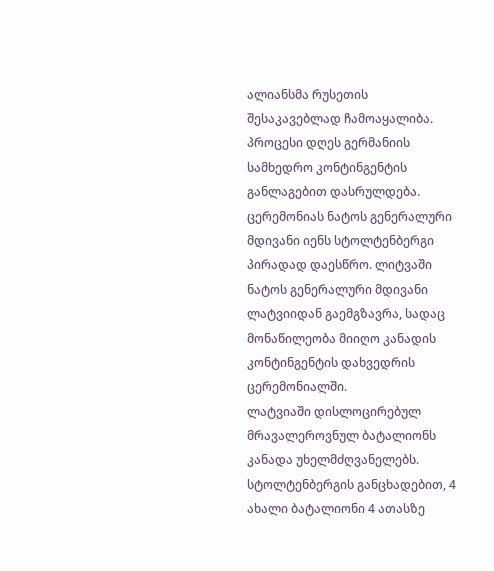ალიანსმა რუსეთის შესაკავებლად ჩამოაყალიბა.
პროცესი დღეს გერმანიის სამხედრო კონტინგენტის განლაგებით დასრულდება. ცერემონიას ნატოს გენერალური მდივანი იენს სტოლტენბერგი პირადად დაესწრო. ლიტვაში ნატოს გენერალური მდივანი ლატვიიდან გაემგზავრა, სადაც მონაწილეობა მიიღო კანადის კონტინგენტის დახვედრის ცერემონიალში.
ლატვიაში დისლოცირებულ მრავალეროვნულ ბატალიონს კანადა უხელმძღვანელებს. სტოლტენბერგის განცხადებით, 4 ახალი ბატალიონი 4 ათასზე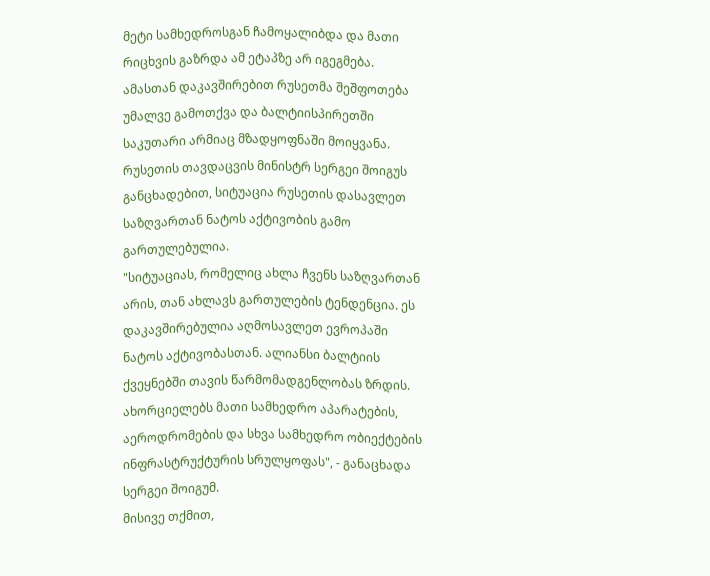მეტი სამხედროსგან ჩამოყალიბდა და მათი რიცხვის გაზრდა ამ ეტაპზე არ იგეგმება.
ამასთან დაკავშირებით რუსეთმა შეშფოთება უმალვე გამოთქვა და ბალტიისპირეთში საკუთარი არმიაც მზადყოფნაში მოიყვანა.
რუსეთის თავდაცვის მინისტრ სერგეი შოიგუს განცხადებით, სიტუაცია რუსეთის დასავლეთ საზღვართან ნატოს აქტივობის გამო გართულებულია.
"სიტუაციას, რომელიც ახლა ჩვენს საზღვართან არის, თან ახლავს გართულების ტენდენცია. ეს დაკავშირებულია აღმოსავლეთ ევროპაში ნატოს აქტივობასთან. ალიანსი ბალტიის ქვეყნებში თავის წარმომადგენლობას ზრდის. ახორციელებს მათი სამხედრო აპარატების, აეროდრომების და სხვა სამხედრო ობიექტების ინფრასტრუქტურის სრულყოფას", - განაცხადა სერგეი შოიგუმ.
მისივე თქმით,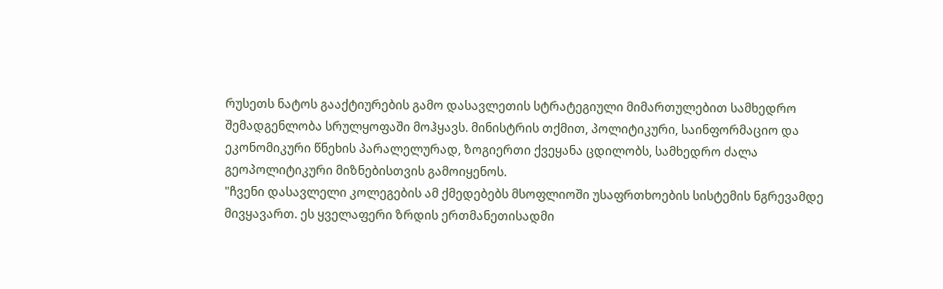რუსეთს ნატოს გააქტიურების გამო დასავლეთის სტრატეგიული მიმართულებით სამხედრო შემადგენლობა სრულყოფაში მოჰყავს. მინისტრის თქმით, პოლიტიკური, საინფორმაციო და ეკონომიკური წნეხის პარალელურად, ზოგიერთი ქვეყანა ცდილობს, სამხედრო ძალა გეოპოლიტიკური მიზნებისთვის გამოიყენოს.
"ჩვენი დასავლელი კოლეგების ამ ქმედებებს მსოფლიოში უსაფრთხოების სისტემის ნგრევამდე მივყავართ. ეს ყველაფერი ზრდის ერთმანეთისადმი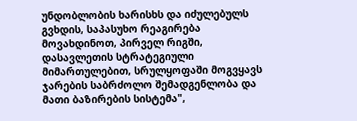უნდობლობის ხარისხს და იძულებულს გვხდის, საპასუხო რეაგირება მოვახდინოთ, პირველ რიგში, დასავლეთის სტრატეგიული მიმართულებით, სრულყოფაში მოგვყავს ჯარების საბრძოლო შემადგენლობა და მათი ბაზირების სისტემა",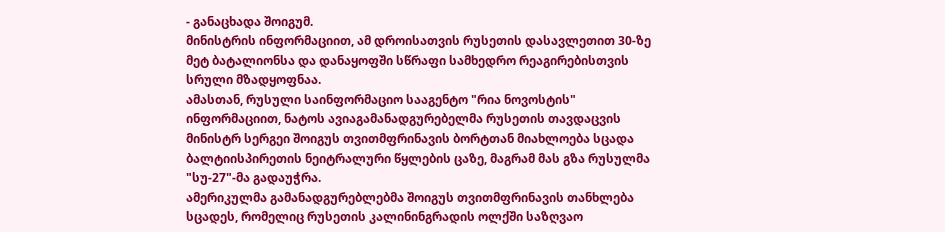- განაცხადა შოიგუმ.
მინისტრის ინფორმაციით, ამ დროისათვის რუსეთის დასავლეთით 30-ზე მეტ ბატალიონსა და დანაყოფში სწრაფი სამხედრო რეაგირებისთვის სრული მზადყოფნაა.
ამასთან, რუსული საინფორმაციო სააგენტო "რია ნოვოსტის" ინფორმაციით, ნატოს ავიაგამანადგურებელმა რუსეთის თავდაცვის მინისტრ სერგეი შოიგუს თვითმფრინავის ბორტთან მიახლოება სცადა ბალტიისპირეთის ნეიტრალური წყლების ცაზე, მაგრამ მას გზა რუსულმა "სუ-27"-მა გადაუჭრა.
ამერიკულმა გამანადგურებლებმა შოიგუს თვითმფრინავის თანხლება სცადეს, რომელიც რუსეთის კალინინგრადის ოლქში საზღვაო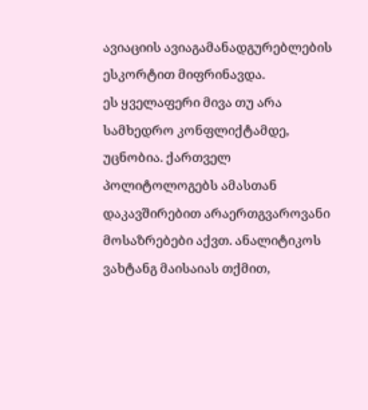ავიაციის ავიაგამანადგურებლების ესკორტით მიფრინავდა.
ეს ყველაფერი მივა თუ არა სამხედრო კონფლიქტამდე, უცნობია. ქართველ პოლიტოლოგებს ამასთან დაკავშირებით არაერთგვაროვანი მოსაზრებები აქვთ. ანალიტიკოს ვახტანგ მაისაიას თქმით,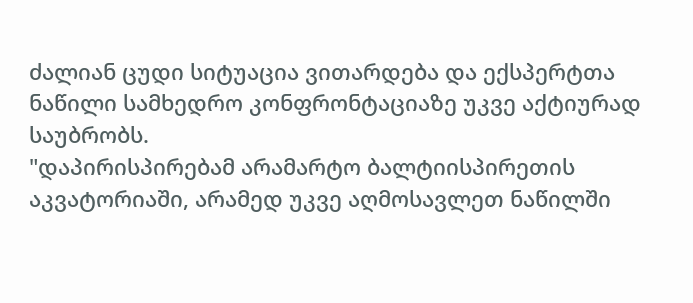ძალიან ცუდი სიტუაცია ვითარდება და ექსპერტთა ნაწილი სამხედრო კონფრონტაციაზე უკვე აქტიურად საუბრობს.
"დაპირისპირებამ არამარტო ბალტიისპირეთის აკვატორიაში, არამედ უკვე აღმოსავლეთ ნაწილში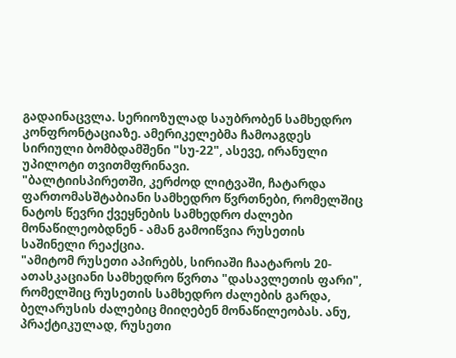გადაინაცვლა. სერიოზულად საუბრობენ სამხედრო კონფრონტაციაზე. ამერიკელებმა ჩამოაგდეს სირიული ბომბდამშენი "სუ-22", ასევე, ირანული უპილოტი თვითმფრინავი.
"ბალტიისპირეთში, კერძოდ ლიტვაში, ჩატარდა ფართომასშტაბიანი სამხედრო წვრთნები, რომელშიც ნატოს წევრი ქვეყნების სამხედრო ძალები მონაწილეობდნენ - ამან გამოიწვია რუსეთის საშინელი რეაქცია.
"ამიტომ რუსეთი აპირებს, სირიაში ჩაატაროს 20-ათასკაციანი სამხედრო წვრთა "დასავლეთის ფარი", რომელშიც რუსეთის სამხედრო ძალების გარდა, ბელარუსის ძალებიც მიიღებენ მონაწილეობას. ანუ, პრაქტიკულად, რუსეთი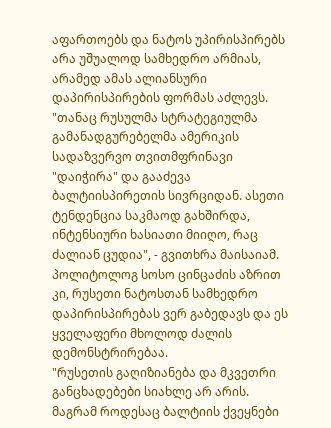აფართოებს და ნატოს უპირისპირებს არა უშუალოდ სამხედრო არმიას, არამედ ამას ალიანსური დაპირისპირების ფორმას აძლევს.
"თანაც რუსულმა სტრატეგიულმა გამანადგურებელმა ამერიკის სადაზვერვო თვითმფრინავი "დაიჭირა" და გააძევა ბალტიისპირეთის სივრციდან. ასეთი ტენდენცია საკმაოდ გახშირდა, ინტენსიური ხასიათი მიიღო, რაც ძალიან ცუდია", - გვითხრა მაისაიამ.
პოლიტოლოგ სოსო ცინცაძის აზრით კი, რუსეთი ნატოსთან სამხედრო დაპირისპირებას ვერ გაბედავს და ეს ყველაფერი მხოლოდ ძალის დემონსტრირებაა.
"რუსეთის გაღიზიანება და მკვეთრი განცხადებები სიახლე არ არის. მაგრამ როდესაც ბალტიის ქვეყნები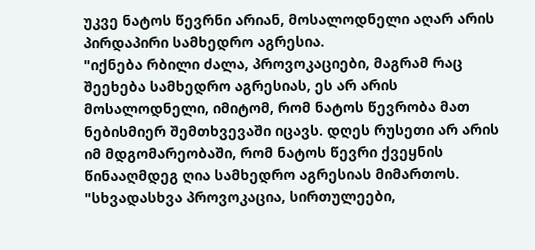უკვე ნატოს წევრნი არიან, მოსალოდნელი აღარ არის პირდაპირი სამხედრო აგრესია.
"იქნება რბილი ძალა, პროვოკაციები, მაგრამ რაც შეეხება სამხედრო აგრესიას, ეს არ არის მოსალოდნელი, იმიტომ, რომ ნატოს წევრობა მათ ნებისმიერ შემთხვევაში იცავს. დღეს რუსეთი არ არის იმ მდგომარეობაში, რომ ნატოს წევრი ქვეყნის წინააღმდეგ ღია სამხედრო აგრესიას მიმართოს.
"სხვადასხვა პროვოკაცია, სირთულეები,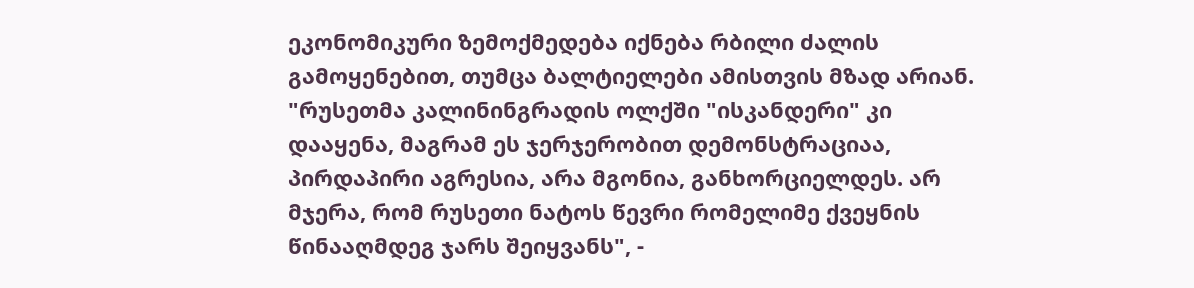ეკონომიკური ზემოქმედება იქნება რბილი ძალის გამოყენებით, თუმცა ბალტიელები ამისთვის მზად არიან.
"რუსეთმა კალინინგრადის ოლქში "ისკანდერი" კი დააყენა, მაგრამ ეს ჯერჯერობით დემონსტრაციაა, პირდაპირი აგრესია, არა მგონია, განხორციელდეს. არ მჯერა, რომ რუსეთი ნატოს წევრი რომელიმე ქვეყნის წინააღმდეგ ჯარს შეიყვანს", -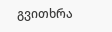გვითხრა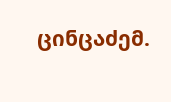ცინცაძემ.